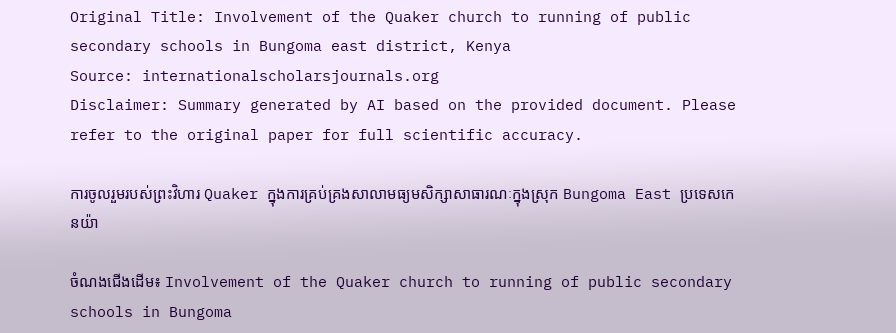Original Title: Involvement of the Quaker church to running of public secondary schools in Bungoma east district, Kenya
Source: internationalscholarsjournals.org
Disclaimer: Summary generated by AI based on the provided document. Please refer to the original paper for full scientific accuracy.

ការចូលរួមរបស់ព្រះវិហារ Quaker ក្នុងការគ្រប់គ្រងសាលាមធ្យមសិក្សាសាធារណៈក្នុងស្រុក Bungoma East ប្រទេសកេនយ៉ា

ចំណងជើងដើម៖ Involvement of the Quaker church to running of public secondary schools in Bungoma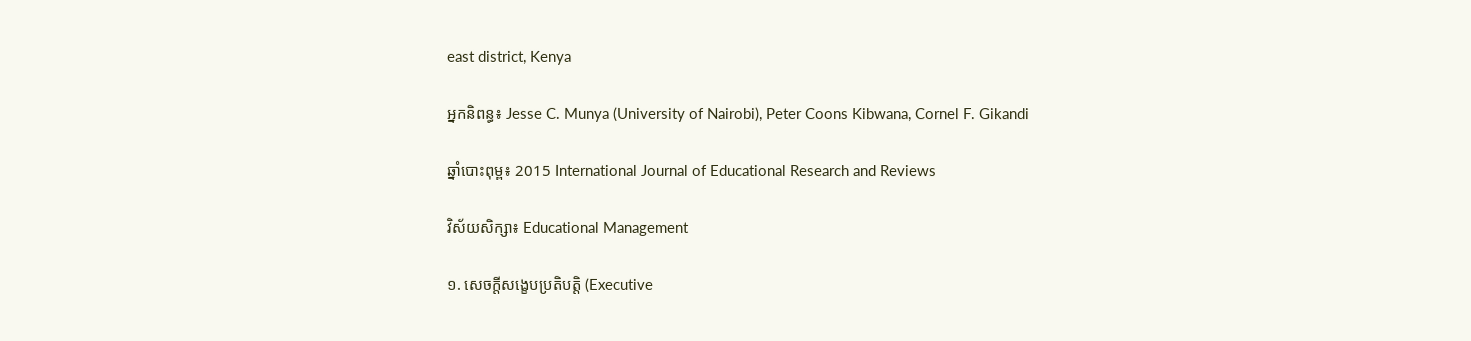east district, Kenya

អ្នកនិពន្ធ៖ Jesse C. Munya (University of Nairobi), Peter Coons Kibwana, Cornel F. Gikandi

ឆ្នាំបោះពុម្ព៖ 2015 International Journal of Educational Research and Reviews

វិស័យសិក្សា៖ Educational Management

១. សេចក្តីសង្ខេបប្រតិបត្តិ (Executive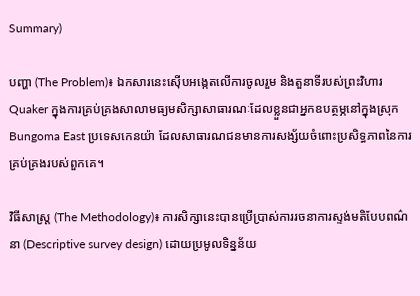Summary)

បញ្ហា (The Problem)៖ ឯកសារនេះស៊ើបអង្កេតលើការចូលរួម និងតួនាទីរបស់ព្រះវិហារ Quaker ក្នុងការគ្រប់គ្រងសាលាមធ្យមសិក្សាសាធារណៈដែលខ្លួនជាអ្នកឧបត្ថម្ភនៅក្នុងស្រុក Bungoma East ប្រទេសកេនយ៉ា ដែលសាធារណជនមានការសង្ស័យចំពោះប្រសិទ្ធភាពនៃការគ្រប់គ្រងរបស់ពួកគេ។

វិធីសាស្ត្រ (The Methodology)៖ ការសិក្សានេះបានប្រើប្រាស់ការរចនាការស្ទង់មតិបែបពណ៌នា (Descriptive survey design) ដោយប្រមូលទិន្នន័យ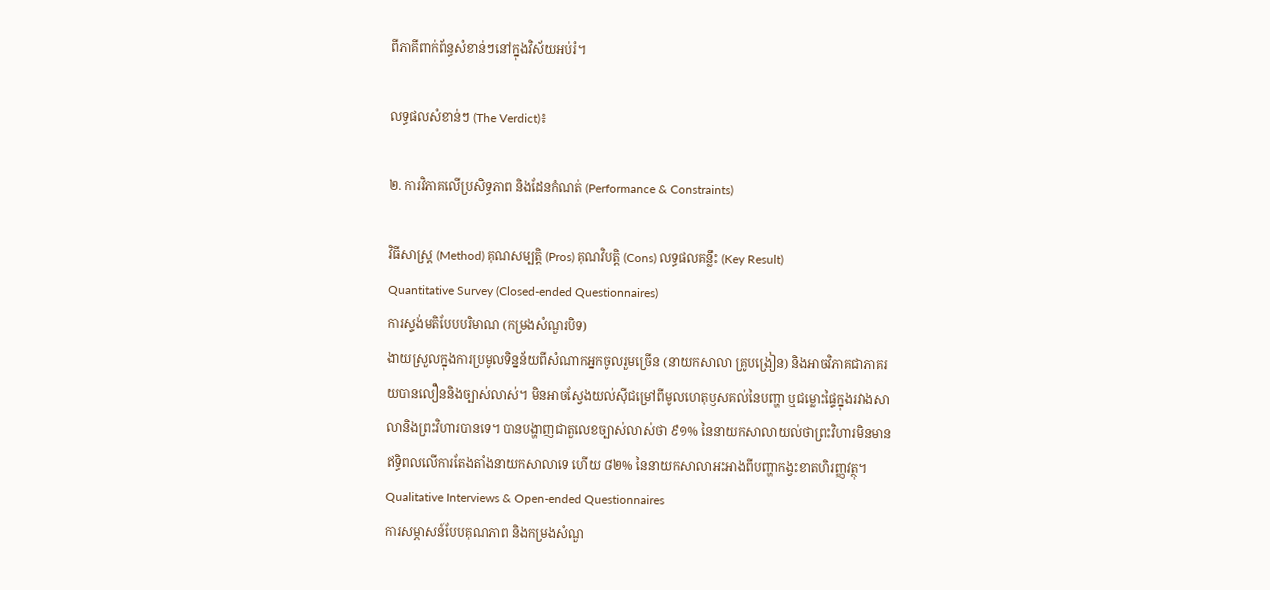ពីភាគីពាក់ព័ន្ធសំខាន់ៗនៅក្នុងវិស័យអប់រំ។

លទ្ធផលសំខាន់ៗ (The Verdict)៖

២. ការវិភាគលើប្រសិទ្ធភាព និងដែនកំណត់ (Performance & Constraints)

វិធីសាស្ត្រ (Method) គុណសម្បត្តិ (Pros) គុណវិបត្តិ (Cons) លទ្ធផលគន្លឹះ (Key Result)
Quantitative Survey (Closed-ended Questionnaires)
ការស្ទង់មតិបែបបរិមាណ (កម្រងសំណួរបិទ)
ងាយស្រួលក្នុងការប្រមូលទិន្នន័យពីសំណាកអ្នកចូលរួមច្រើន (នាយកសាលា គ្រូបង្រៀន) និងអាចវិភាគជាភាគរយបានលឿននិងច្បាស់លាស់។ មិនអាចស្វែងយល់ស៊ីជម្រៅពីមូលហេតុឫសគល់នៃបញ្ហា ឬជម្លោះផ្ទៃក្នុងរវាងសាលានិងព្រះវិហារបានទេ។ បានបង្ហាញជាតួលេខច្បាស់លាស់ថា ៩១% នៃនាយកសាលាយល់ថាព្រះវិហារមិនមានឥទ្ធិពលលើការតែងតាំងនាយកសាលាទេ ហើយ ៨២% នៃនាយកសាលាអះអាងពីបញ្ហាកង្វះខាតហិរញ្ញវត្ថុ។
Qualitative Interviews & Open-ended Questionnaires
ការសម្ភាសន៍បែបគុណភាព និងកម្រងសំណួ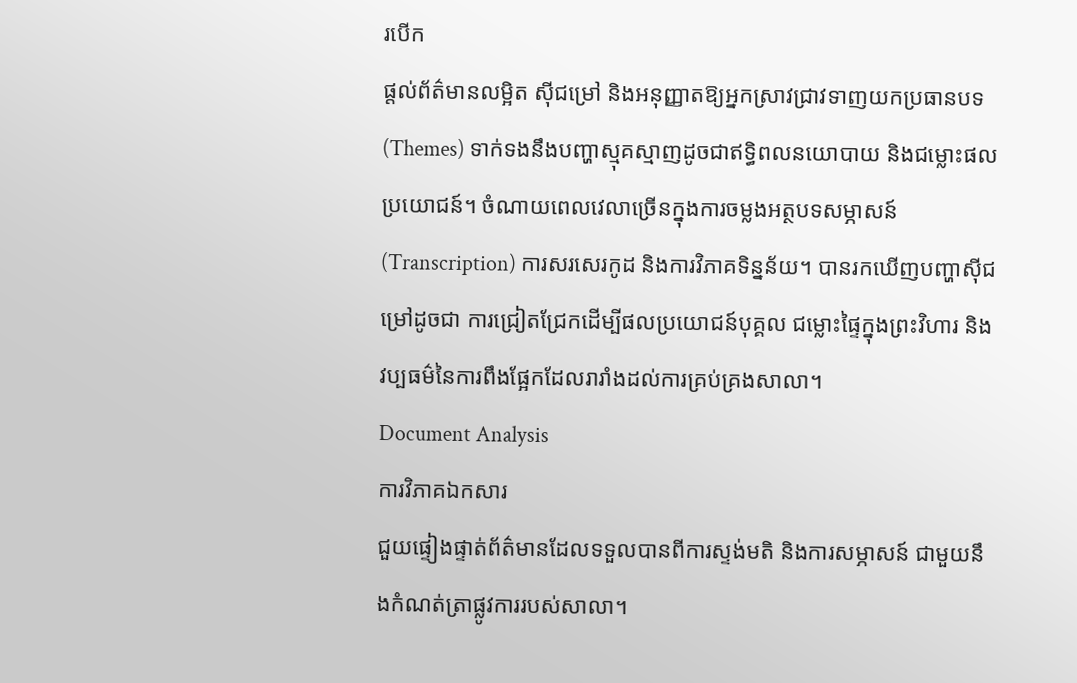របើក
ផ្តល់ព័ត៌មានលម្អិត ស៊ីជម្រៅ និងអនុញ្ញាតឱ្យអ្នកស្រាវជ្រាវទាញយកប្រធានបទ (Themes) ទាក់ទងនឹងបញ្ហាស្មុគស្មាញដូចជាឥទ្ធិពលនយោបាយ និងជម្លោះផលប្រយោជន៍។ ចំណាយពេលវេលាច្រើនក្នុងការចម្លងអត្ថបទសម្ភាសន៍ (Transcription) ការសរសេរកូដ និងការវិភាគទិន្នន័យ។ បានរកឃើញបញ្ហាស៊ីជម្រៅដូចជា ការជ្រៀតជ្រែកដើម្បីផលប្រយោជន៍បុគ្គល ជម្លោះផ្ទៃក្នុងព្រះវិហារ និងវប្បធម៌នៃការពឹងផ្អែកដែលរារាំងដល់ការគ្រប់គ្រងសាលា។
Document Analysis
ការវិភាគឯកសារ
ជួយផ្ទៀងផ្ទាត់ព័ត៌មានដែលទទួលបានពីការស្ទង់មតិ និងការសម្ភាសន៍ ជាមួយនឹងកំណត់ត្រាផ្លូវការរបស់សាលា។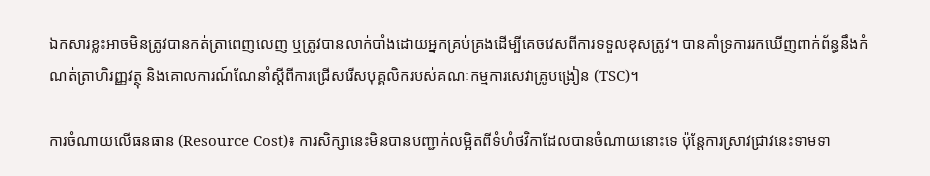ឯកសារខ្លះអាចមិនត្រូវបានកត់ត្រាពេញលេញ ឬត្រូវបានលាក់បាំងដោយអ្នកគ្រប់គ្រងដើម្បីគេចវេសពីការទទួលខុសត្រូវ។ បានគាំទ្រការរកឃើញពាក់ព័ន្ធនឹងកំណត់ត្រាហិរញ្ញវត្ថុ និងគោលការណ៍ណែនាំស្តីពីការជ្រើសរើសបុគ្គលិករបស់គណៈកម្មការសេវាគ្រូបង្រៀន (TSC)។

ការចំណាយលើធនធាន (Resource Cost)៖ ការសិក្សានេះមិនបានបញ្ជាក់លម្អិតពីទំហំថវិកាដែលបានចំណាយនោះទេ ប៉ុន្តែការស្រាវជ្រាវនេះទាមទា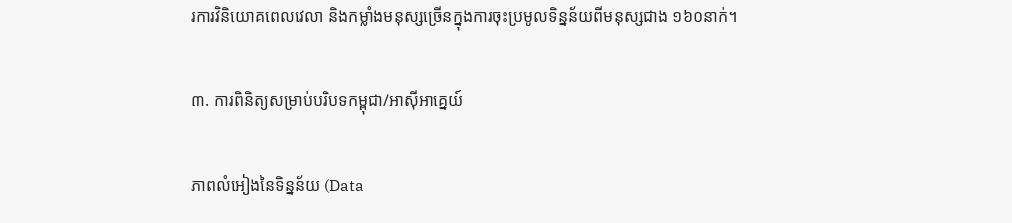រការវិនិយោគពេលវេលា និងកម្លាំងមនុស្សច្រើនក្នុងការចុះប្រមូលទិន្នន័យពីមនុស្សជាង ១៦០នាក់។

៣. ការពិនិត្យសម្រាប់បរិបទកម្ពុជា/អាស៊ីអាគ្នេយ៍

ភាពលំអៀងនៃទិន្នន័យ (Data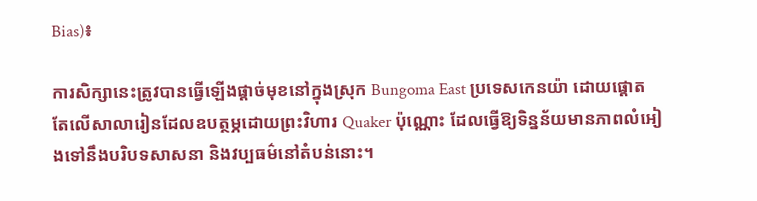Bias)៖

ការសិក្សានេះត្រូវបានធ្វើឡើងផ្តាច់មុខនៅក្នុងស្រុក Bungoma East ប្រទេសកេនយ៉ា ដោយផ្តោតតែលើសាលារៀនដែលឧបត្ថម្ភដោយព្រះវិហារ Quaker ប៉ុណ្ណោះ ដែលធ្វើឱ្យទិន្នន័យមានភាពលំអៀងទៅនឹងបរិបទសាសនា និងវប្បធម៌នៅតំបន់នោះ។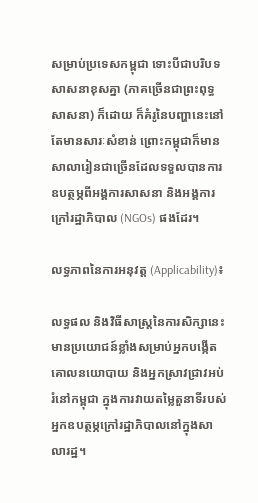សម្រាប់ប្រទេសកម្ពុជា ទោះបីជាបរិបទសាសនាខុសគ្នា (ភាគច្រើនជាព្រះពុទ្ធសាសនា) ក៏ដោយ ក៏គំរូនៃបញ្ហានេះនៅតែមានសារៈសំខាន់ ព្រោះកម្ពុជាក៏មានសាលារៀនជាច្រើនដែលទទួលបានការឧបត្ថម្ភពីអង្គការសាសនា និងអង្គការក្រៅរដ្ឋាភិបាល (NGOs) ផងដែរ។

លទ្ធភាពនៃការអនុវត្ត (Applicability)៖

លទ្ធផល និងវិធីសាស្ត្រនៃការសិក្សានេះមានប្រយោជន៍ខ្លាំងសម្រាប់អ្នកបង្កើតគោលនយោបាយ និងអ្នកស្រាវជ្រាវអប់រំនៅកម្ពុជា ក្នុងការវាយតម្លៃតួនាទីរបស់អ្នកឧបត្ថម្ភក្រៅរដ្ឋាភិបាលនៅក្នុងសាលារដ្ឋ។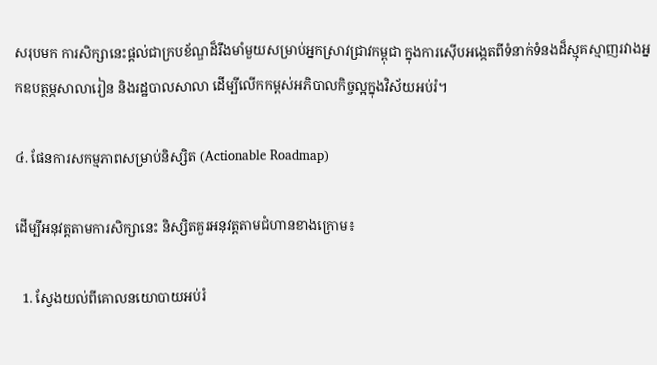សរុបមក ការសិក្សានេះផ្តល់ជាក្របខ័ណ្ឌដ៏រឹងមាំមួយសម្រាប់អ្នកស្រាវជ្រាវកម្ពុជា ក្នុងការស៊ើបអង្កេតពីទំនាក់ទំនងដ៏ស្មុគស្មាញរវាងអ្នកឧបត្ថម្ភសាលារៀន និងរដ្ឋបាលសាលា ដើម្បីលើកកម្ពស់អភិបាលកិច្ចល្អក្នុងវិស័យអប់រំ។

៤. ផែនការសកម្មភាពសម្រាប់និស្សិត (Actionable Roadmap)

ដើម្បីអនុវត្តតាមការសិក្សានេះ និស្សិតគួរអនុវត្តតាមជំហានខាងក្រោម៖

  1. ស្វែងយល់ពីគោលនយោបាយអប់រំ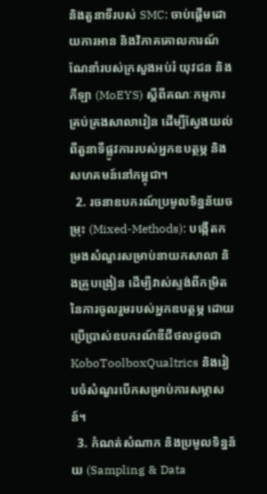និងតួនាទីរបស់ SMC: ចាប់ផ្តើមដោយការអាន និងវិភាគគោលការណ៍ណែនាំរបស់ក្រសួងអប់រំ យុវជន និងកីឡា (MoEYS) ស្តីពីគណៈកម្មការគ្រប់គ្រងសាលារៀន ដើម្បីស្វែងយល់ពីតួនាទីផ្លូវការរបស់អ្នកឧបត្ថម្ភ និងសហគមន៍នៅកម្ពុជា។
  2. រចនាឧបករណ៍ប្រមូលទិន្នន័យចម្រុះ (Mixed-Methods): បង្កើតកម្រងសំណួរសម្រាប់នាយកសាលា និងគ្រូបង្រៀន ដើម្បីវាស់ស្ទង់ពីកម្រិតនៃការចូលរួមរបស់អ្នកឧបត្ថម្ភ ដោយប្រើប្រាស់ឧបករណ៍ឌីជីថលដូចជា KoboToolboxQualtrics និងរៀបចំសំណួរបើកសម្រាប់ការសម្ភាសន៍។
  3. កំណត់សំណាក និងប្រមូលទិន្នន័យ (Sampling & Data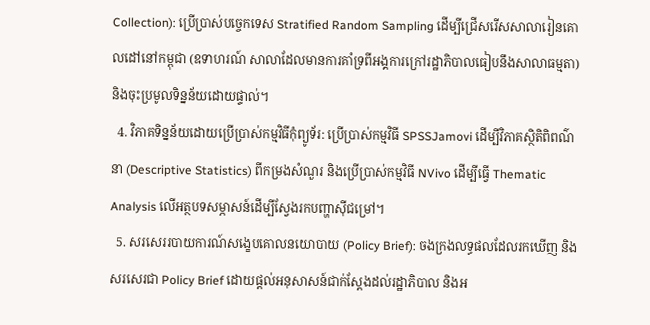Collection): ប្រើប្រាស់បច្ចេកទេស Stratified Random Sampling ដើម្បីជ្រើសរើសសាលារៀនគោលដៅនៅកម្ពុជា (ឧទាហរណ៍ សាលាដែលមានការគាំទ្រពីអង្គការក្រៅរដ្ឋាភិបាលធៀបនឹងសាលាធម្មតា) និងចុះប្រមូលទិន្នន័យដោយផ្ទាល់។
  4. វិភាគទិន្នន័យដោយប្រើប្រាស់កម្មវិធីកុំព្យូទ័រ: ប្រើប្រាស់កម្មវិធី SPSSJamovi ដើម្បីវិភាគស្ថិតិពិពណ៌នា (Descriptive Statistics) ពីកម្រងសំណួរ និងប្រើប្រាស់កម្មវិធី NVivo ដើម្បីធ្វើ Thematic Analysis លើអត្ថបទសម្ភាសន៍ដើម្បីស្វែងរកបញ្ហាស៊ីជម្រៅ។
  5. សរសេររបាយការណ៍សង្ខេបគោលនយោបាយ (Policy Brief): ចងក្រងលទ្ធផលដែលរកឃើញ និងសរសេរជា Policy Brief ដោយផ្តល់អនុសាសន៍ជាក់ស្តែងដល់រដ្ឋាភិបាល និងអ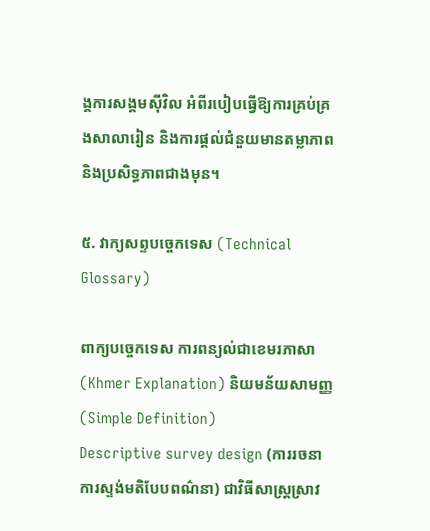ង្គការសង្គមស៊ីវិល អំពីរបៀបធ្វើឱ្យការគ្រប់គ្រងសាលារៀន និងការផ្តល់ជំនួយមានតម្លាភាព និងប្រសិទ្ធភាពជាងមុន។

៥. វាក្យសព្ទបច្ចេកទេស (Technical Glossary)

ពាក្យបច្ចេកទេស ការពន្យល់ជាខេមរភាសា (Khmer Explanation) និយមន័យសាមញ្ញ (Simple Definition)
Descriptive survey design (ការរចនាការស្ទង់មតិបែបពណ៌នា) ជាវិធីសាស្ត្រស្រាវ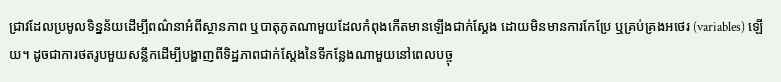ជ្រាវដែលប្រមូលទិន្នន័យដើម្បីពណ៌នាអំពីស្ថានភាព ឬបាតុភូតណាមួយដែលកំពុងកើតមានឡើងជាក់ស្តែង ដោយមិនមានការកែប្រែ ឬគ្រប់គ្រងអថេរ (variables) ឡើយ។ ដូចជាការថតរូបមួយសន្លឹកដើម្បីបង្ហាញពីទិដ្ឋភាពជាក់ស្តែងនៃទីកន្លែងណាមួយនៅពេលបច្ចុ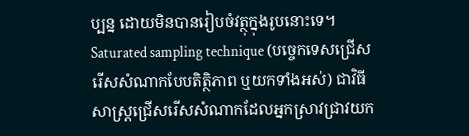ប្បន្ន ដោយមិនបានរៀបចំវត្ថុក្នុងរូបនោះទេ។
Saturated sampling technique (បច្ចេកទេសជ្រើសរើសសំណាកបែបតិត្ថិភាព ឬយកទាំងអស់) ជាវិធីសាស្ត្រជ្រើសរើសសំណាកដែលអ្នកស្រាវជ្រាវយក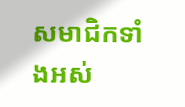សមាជិកទាំងអស់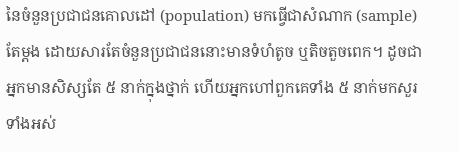នៃចំនួនប្រជាជនគោលដៅ (population) មកធ្វើជាសំណាក (sample) តែម្តង ដោយសារតែចំនួនប្រជាជននោះមានទំហំតូច ឬតិចតួចពេក។ ដូចជាអ្នកមានសិស្សតែ ៥ នាក់ក្នុងថ្នាក់ ហើយអ្នកហៅពួកគេទាំង ៥ នាក់មកសួរទាំងអស់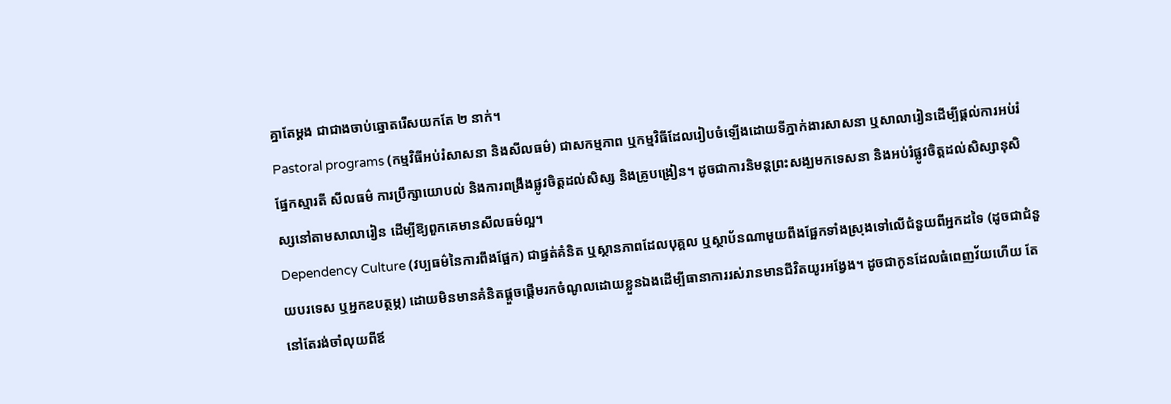គ្នាតែម្តង ជាជាងចាប់ឆ្នោតរើសយកតែ ២ នាក់។
Pastoral programs (កម្មវិធីអប់រំសាសនា និងសីលធម៌) ជាសកម្មភាព ឬកម្មវិធីដែលរៀបចំឡើងដោយទីភ្នាក់ងារសាសនា ឬសាលារៀនដើម្បីផ្តល់ការអប់រំផ្នែកស្មារតី សីលធម៌ ការប្រឹក្សាយោបល់ និងការពង្រឹងផ្លូវចិត្តដល់សិស្ស និងគ្រូបង្រៀន។ ដូចជាការនិមន្តព្រះសង្ឃមកទេសនា និងអប់រំផ្លូវចិត្តដល់សិស្សានុសិស្សនៅតាមសាលារៀន ដើម្បីឱ្យពួកគេមានសីលធម៌ល្អ។
Dependency Culture (វប្បធម៌នៃការពឹងផ្អែក) ជាផ្នត់គំនិត ឬស្ថានភាពដែលបុគ្គល ឬស្ថាប័នណាមួយពឹងផ្អែកទាំងស្រុងទៅលើជំនួយពីអ្នកដទៃ (ដូចជាជំនួយបរទេស ឬអ្នកឧបត្ថម្ភ) ដោយមិនមានគំនិតផ្តួចផ្តើមរកចំណូលដោយខ្លួនឯងដើម្បីធានាការរស់រានមានជីវិតយូរអង្វែង។ ដូចជាកូនដែលធំពេញវ័យហើយ តែនៅតែរង់ចាំលុយពីឪ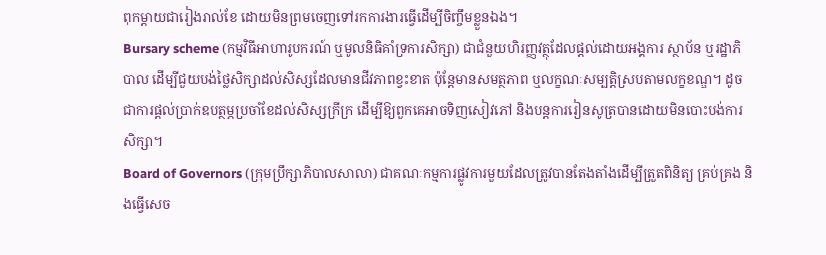ពុកម្តាយជារៀងរាល់ខែ ដោយមិនព្រមចេញទៅរកការងារធ្វើដើម្បីចិញ្ចឹមខ្លួនឯង។
Bursary scheme (កម្មវិធីអាហារូបករណ៍ ឬមូលនិធិគាំទ្រការសិក្សា) ជាជំនួយហិរញ្ញវត្ថុដែលផ្តល់ដោយអង្គការ ស្ថាប័ន ឬរដ្ឋាភិបាល ដើម្បីជួយបង់ថ្លៃសិក្សាដល់សិស្សដែលមានជីវភាពខ្វះខាត ប៉ុន្តែមានសមត្ថភាព ឬលក្ខណៈសម្បត្តិស្របតាមលក្ខខណ្ឌ។ ដូចជាការផ្តល់ប្រាក់ឧបត្ថម្ភប្រចាំខែដល់សិស្សក្រីក្រ ដើម្បីឱ្យពួកគេអាចទិញសៀវភៅ និងបន្តការរៀនសូត្របានដោយមិនបោះបង់ការសិក្សា។
Board of Governors (ក្រុមប្រឹក្សាភិបាលសាលា) ជាគណៈកម្មការផ្លូវការមួយដែលត្រូវបានតែងតាំងដើម្បីត្រួតពិនិត្យ គ្រប់គ្រង និងធ្វើសេច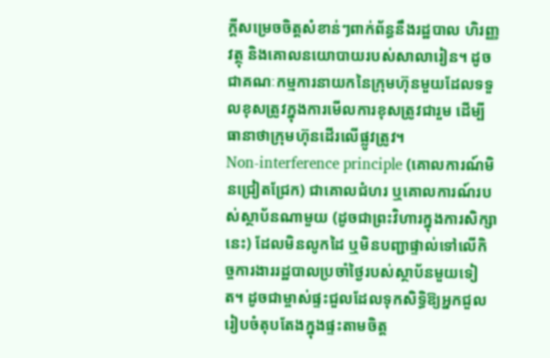ក្តីសម្រេចចិត្តសំខាន់ៗពាក់ព័ន្ធនឹងរដ្ឋបាល ហិរញ្ញវត្ថុ និងគោលនយោបាយរបស់សាលារៀន។ ដូចជាគណៈកម្មការនាយកនៃក្រុមហ៊ុនមួយដែលទទួលខុសត្រូវក្នុងការមើលការខុសត្រូវជារួម ដើម្បីធានាថាក្រុមហ៊ុនដើរលើផ្លូវត្រូវ។
Non-interference principle (គោលការណ៍មិនជ្រៀតជ្រែក) ជាគោលជំហរ ឬគោលការណ៍របស់ស្ថាប័នណាមួយ (ដូចជាព្រះវិហារក្នុងការសិក្សានេះ) ដែលមិនលូកដៃ ឬមិនបញ្ជាផ្ទាល់ទៅលើកិច្ចការងាររដ្ឋបាលប្រចាំថ្ងៃរបស់ស្ថាប័នមួយទៀត។ ដូចជាម្ចាស់ផ្ទះជួលដែលទុកសិទ្ធិឱ្យអ្នកជួលរៀបចំតុបតែងក្នុងផ្ទះតាមចិត្ត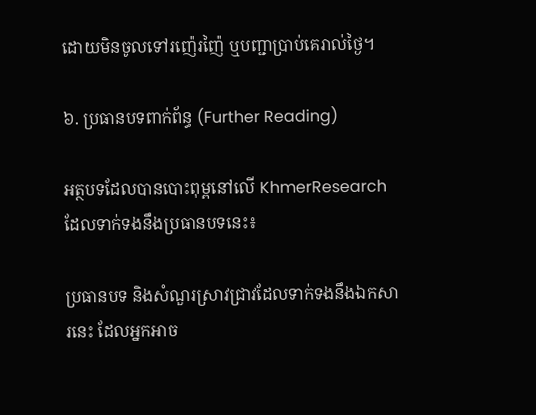ដោយមិនចូលទៅរញ៉េរញ៉ៃ ឬបញ្ជាប្រាប់គេរាល់ថ្ងៃ។

៦. ប្រធានបទពាក់ព័ន្ធ (Further Reading)

អត្ថបទដែលបានបោះពុម្ពនៅលើ KhmerResearch ដែលទាក់ទងនឹងប្រធានបទនេះ៖

ប្រធានបទ និងសំណួរស្រាវជ្រាវដែលទាក់ទងនឹងឯកសារនេះ ដែលអ្នកអាច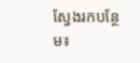ស្វែងរកបន្ថែម៖